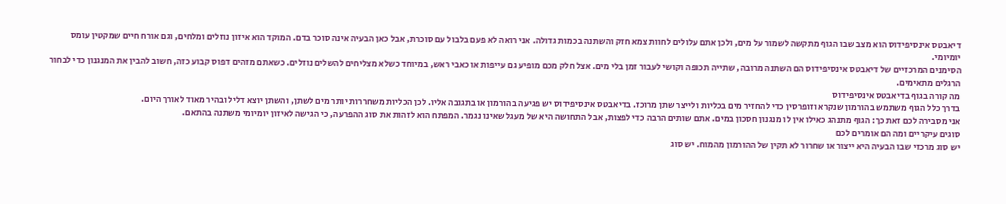דיאבטס אינסיפידוס הוא מצב שבו הגוף מתקשה לשמור על מים, ולכן אתם עלולים לחוות צמא חזק והשתנה בכמות גדולה. אני רואה לא פעם בלבול עם סוכרת, אבל כאן הבעיה אינה סוכר בדם. המוקד הוא איזון נוזלים ומלחים, וגם אורח חיים שמקטין עומס יומיומי.
הסימנים המרכזיים של דיאבטס אינסיפידוס הם השתנה מרובה, שתייה תכופה וקושי לעבור זמן בלי מים. אצל חלק מכם מופיע גם עייפות או כאבי ראש, במיוחד כשלא מצליחים להשלים נוזלים. כשאתם מזהים דפוס קבוע כזה, חשוב להבין את המנגנון כדי לבחור הרגלים מתאימים.
מה קורה בגוף בדיאבטס אינסיפידוס
בדרך כלל הגוף משתמש בהורמון שנקרא וזופרסין כדי להחזיר מים בכליות ולייצר שתן מרוכז. בדיאבטס אינסיפידוס יש פגיעה בהורמון או בתגובה אליו. לכן הכליות משחררות יותר מים לשתן, והשתן יוצא דליל ובהיר מאוד לאורך היום.
אני מסבירה לכם זאת כך: הגוף מתנהג כאילו אין לו מנגנון חסכון במים. אתם שותים הרבה כדי לפצות, אבל התחושה היא של מעגל שאינו נגמר. המפתח הוא לזהות את סוג ההפרעה, כי הגישה לאיזון יומיומי משתנה בהתאם.
סוגים עיקריים ומה הם אומרים לכם
יש סוג מרכזי שבו הבעיה היא ייצור או שחרור לא תקין של ההורמון מהמוח. יש סוג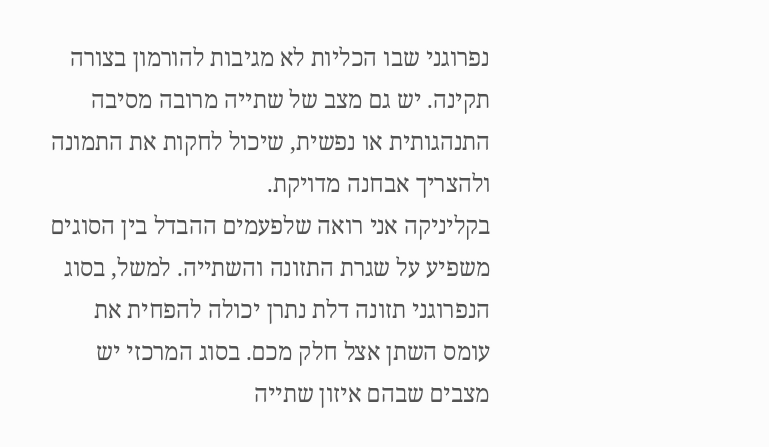נפרוגני שבו הכליות לא מגיבות להורמון בצורה תקינה. יש גם מצב של שתייה מרובה מסיבה התנהגותית או נפשית, שיכול לחקות את התמונה ולהצריך אבחנה מדויקת.
בקליניקה אני רואה שלפעמים ההבדל בין הסוגים משפיע על שגרת התזונה והשתייה. למשל, בסוג הנפרוגני תזונה דלת נתרן יכולה להפחית את עומס השתן אצל חלק מכם. בסוג המרכזי יש מצבים שבהם איזון שתייה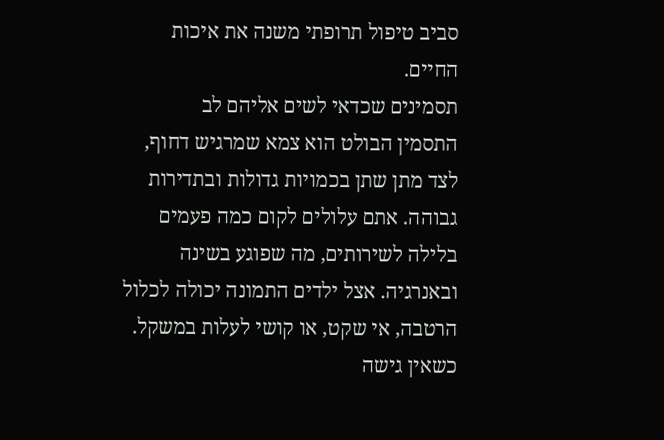סביב טיפול תרופתי משנה את איכות החיים.
תסמינים שכדאי לשים אליהם לב
התסמין הבולט הוא צמא שמרגיש דחוף, לצד מתן שתן בכמויות גדולות ובתדירות גבוהה. אתם עלולים לקום כמה פעמים בלילה לשירותים, מה שפוגע בשינה ובאנרגיה. אצל ילדים התמונה יכולה לכלול הרטבה, אי שקט, או קושי לעלות במשקל.
כשאין גישה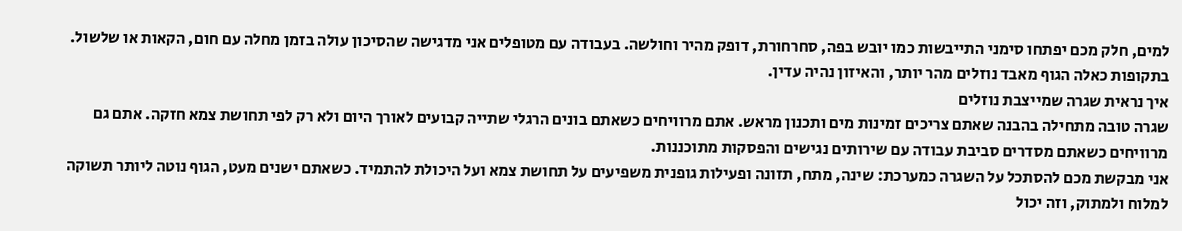למים, חלק מכם יפתחו סימני התייבשות כמו יובש בפה, סחרחורת, דופק מהיר וחולשה. בעבודה עם מטופלים אני מדגישה שהסיכון עולה בזמן מחלה עם חום, הקאות או שלשול. בתקופות כאלה הגוף מאבד נוזלים מהר יותר, והאיזון נהיה עדין.
איך נראית שגרה שמייצבת נוזלים
שגרה טובה מתחילה בהבנה שאתם צריכים זמינות מים ותכנון מראש. אתם מרוויחים כשאתם בונים הרגלי שתייה קבועים לאורך היום ולא רק לפי תחושת צמא חזקה. אתם גם מרוויחים כשאתם מסדרים סביבת עבודה עם שירותים נגישים והפסקות מתוכננות.
אני מבקשת מכם להסתכל על השגרה כמערכת: שינה, מתח, תזונה ופעילות גופנית משפיעים על תחושת צמא ועל היכולת להתמיד. כשאתם ישנים מעט, הגוף נוטה ליותר תשוקה למלוח ולמתוק, וזה יכול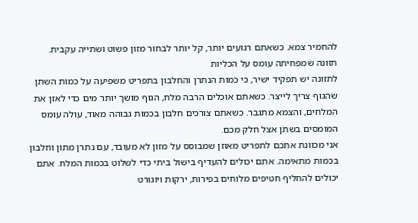להחמיר צמא. כשאתם רגועים יותר, קל יותר לבחור מזון פשוט ושתייה עקבית.
תזונה שמפחיתה עומס על הכליות
לתזונה יש תפקיד ישיר, כי כמות הנתרן והחלבון בתפריט משפיעה על כמות השתן שהגוף צריך לייצר. כשאתם אוכלים הרבה מלח, הגוף מושך יותר מים כדי לאזן את המלחים, והצמא מתגבר. כשאתם צורכים חלבון בכמות גבוהה מאוד, עולה עומס המומסים בשתן אצל חלק מכם.
אני מכוונת אתכם לתפריט מאוזן שמבוסס על מזון לא מעובד, עם נתרן מתון וחלבון בכמות מתאימה. אתם יכולים להעדיף בישול ביתי כדי לשלוט בכמות המלח. אתם יכולים להחליף חטיפים מלוחים בפירות, ירקות ויוגורט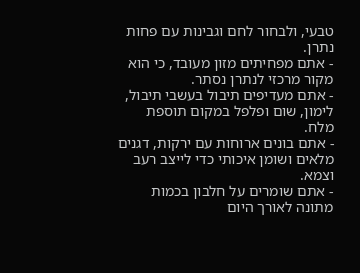טבעי, ולבחור לחם וגבינות עם פחות נתרן.
- אתם מפחיתים מזון מעובד, כי הוא מקור מרכזי לנתרן נסתר.
- אתם מעדיפים תיבול בעשבי תיבול, לימון, שום ופלפל במקום תוספת מלח.
- אתם בונים ארוחות עם ירקות, דגנים מלאים ושומן איכותי כדי לייצב רעב וצמא.
- אתם שומרים על חלבון בכמות מתונה לאורך היום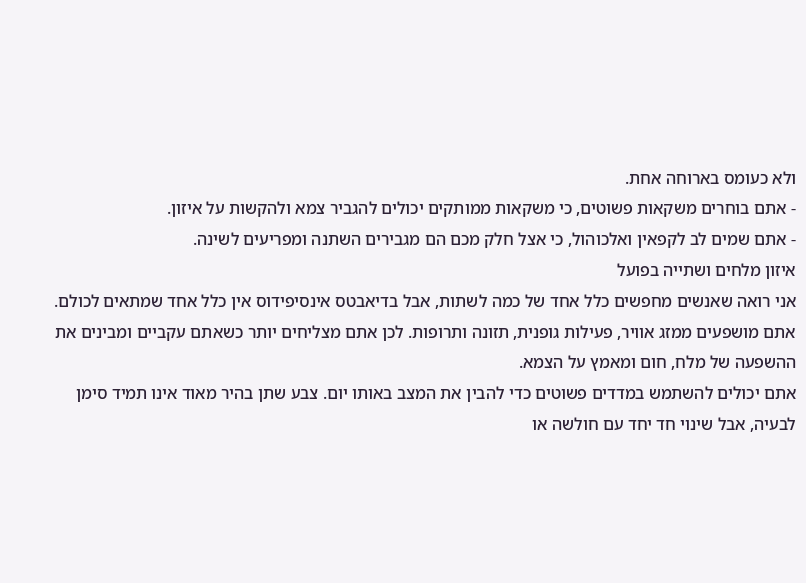ולא כעומס בארוחה אחת.
- אתם בוחרים משקאות פשוטים, כי משקאות ממותקים יכולים להגביר צמא ולהקשות על איזון.
- אתם שמים לב לקפאין ואלכוהול, כי אצל חלק מכם הם מגבירים השתנה ומפריעים לשינה.
איזון מלחים ושתייה בפועל
אני רואה שאנשים מחפשים כלל אחד של כמה לשתות, אבל בדיאבטס אינסיפידוס אין כלל אחד שמתאים לכולם. אתם מושפעים ממזג אוויר, פעילות גופנית, תזונה ותרופות. לכן אתם מצליחים יותר כשאתם עקביים ומבינים את ההשפעה של מלח, חום ומאמץ על הצמא.
אתם יכולים להשתמש במדדים פשוטים כדי להבין את המצב באותו יום. צבע שתן בהיר מאוד אינו תמיד סימן לבעיה, אבל שינוי חד יחד עם חולשה או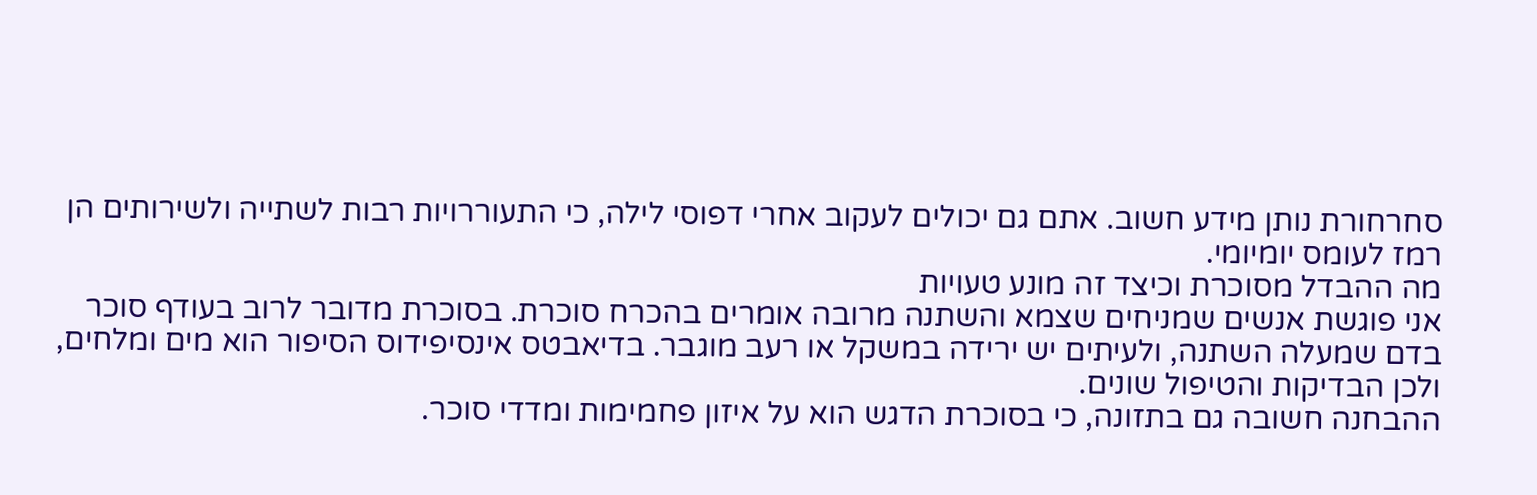סחרחורת נותן מידע חשוב. אתם גם יכולים לעקוב אחרי דפוסי לילה, כי התעוררויות רבות לשתייה ולשירותים הן רמז לעומס יומיומי.
מה ההבדל מסוכרת וכיצד זה מונע טעויות
אני פוגשת אנשים שמניחים שצמא והשתנה מרובה אומרים בהכרח סוכרת. בסוכרת מדובר לרוב בעודף סוכר בדם שמעלה השתנה, ולעיתים יש ירידה במשקל או רעב מוגבר. בדיאבטס אינסיפידוס הסיפור הוא מים ומלחים, ולכן הבדיקות והטיפול שונים.
ההבחנה חשובה גם בתזונה, כי בסוכרת הדגש הוא על איזון פחמימות ומדדי סוכר.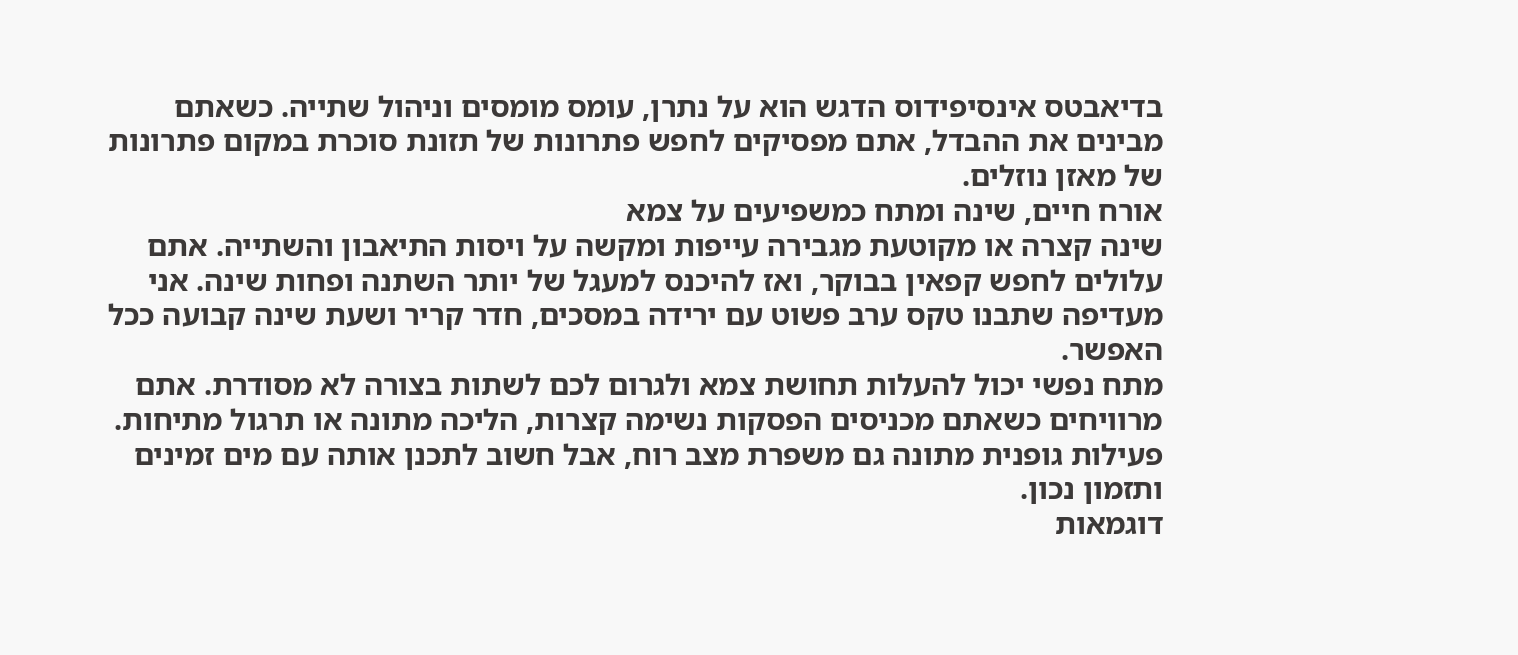בדיאבטס אינסיפידוס הדגש הוא על נתרן, עומס מומסים וניהול שתייה. כשאתם מבינים את ההבדל, אתם מפסיקים לחפש פתרונות של תזונת סוכרת במקום פתרונות של מאזן נוזלים.
אורח חיים, שינה ומתח כמשפיעים על צמא
שינה קצרה או מקוטעת מגבירה עייפות ומקשה על ויסות התיאבון והשתייה. אתם עלולים לחפש קפאין בבוקר, ואז להיכנס למעגל של יותר השתנה ופחות שינה. אני מעדיפה שתבנו טקס ערב פשוט עם ירידה במסכים, חדר קריר ושעת שינה קבועה ככל האפשר.
מתח נפשי יכול להעלות תחושת צמא ולגרום לכם לשתות בצורה לא מסודרת. אתם מרוויחים כשאתם מכניסים הפסקות נשימה קצרות, הליכה מתונה או תרגול מתיחות. פעילות גופנית מתונה גם משפרת מצב רוח, אבל חשוב לתכנן אותה עם מים זמינים ותזמון נכון.
דוגמאות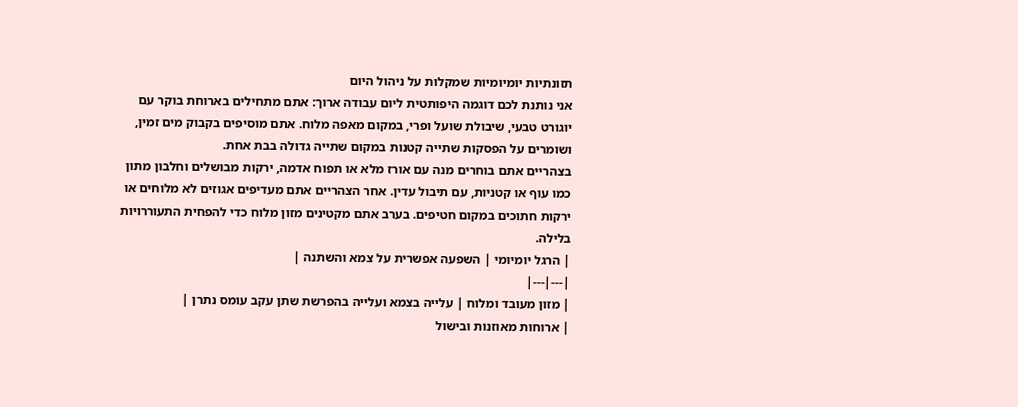תזונתיות יומיומיות שמקלות על ניהול היום
אני נותנת לכם דוגמה היפותטית ליום עבודה ארוך: אתם מתחילים בארוחת בוקר עם יוגורט טבעי, שיבולת שועל ופרי, במקום מאפה מלוח. אתם מוסיפים בקבוק מים זמין, ושומרים על הפסקות שתייה קטנות במקום שתייה גדולה בבת אחת.
בצהריים אתם בוחרים מנה עם אורז מלא או תפוח אדמה, ירקות מבושלים וחלבון מתון כמו עוף או קטניות, עם תיבול עדין. אחר הצהריים אתם מעדיפים אגוזים לא מלוחים או ירקות חתוכים במקום חטיפים. בערב אתם מקטינים מזון מלוח כדי להפחית התעוררויות בלילה.
| הרגל יומיומי | השפעה אפשרית על צמא והשתנה |
|---|---|
| מזון מעובד ומלוח | עלייה בצמא ועלייה בהפרשת שתן עקב עומס נתרן |
| ארוחות מאוזנות ובישול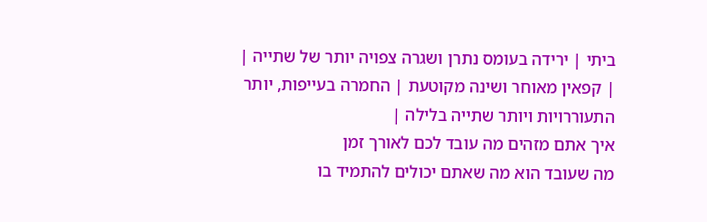ביתי | ירידה בעומס נתרן ושגרה צפויה יותר של שתייה |
| קפאין מאוחר ושינה מקוטעת | החמרה בעייפות, יותר התעוררויות ויותר שתייה בלילה |
איך אתם מזהים מה עובד לכם לאורך זמן
מה שעובד הוא מה שאתם יכולים להתמיד בו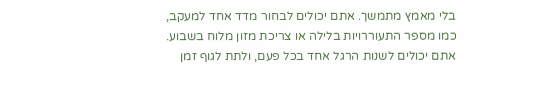בלי מאמץ מתמשך. אתם יכולים לבחור מדד אחד למעקב, כמו מספר התעוררויות בלילה או צריכת מזון מלוח בשבוע. אתם יכולים לשנות הרגל אחד בכל פעם, ולתת לגוף זמן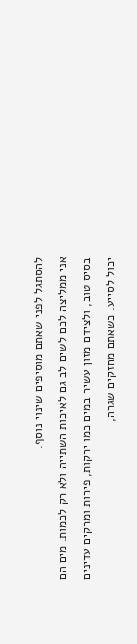להסתגל לפני שאתם מוסיפים שינוי נוסף.
אני ממליצה לכם לשים לב גם לאיכות השתייה ולא רק לכמות. מים הם בסיס טוב, ולצידם מזון עשיר במים כמו ירקות, פירות ומרקים עדינים יכול לסייע. כשאתם מחזקים שגרה,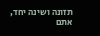תזונה ושינה יחד, אתם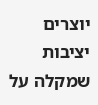יוצרים יציבות שמקלה על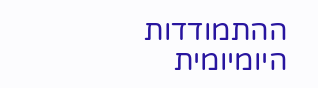ההתמודדות היומיומית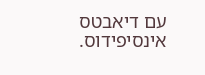עם דיאבטס אינסיפידוס.